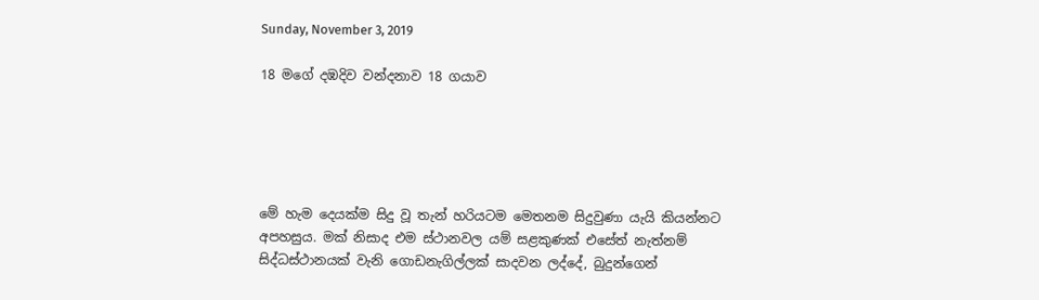Sunday, November 3, 2019

18 මගේ දඹදිව වන්දනාව 18 ගයාව





මේ හැම දෙයක්ම සිදු වූ තැන් හරියටම මෙතනම සිදුවුණා යැයි කියන්නට අපහසුය. මක් නිසාද එම ස්ථානවල යම් සළකුණක් එසේත් නැත්නම් සිද්ධස්ථානයක් වැනි ගොඩනැගිල්ලක් සාදවන ලද්දේ, බුදුන්ගෙන්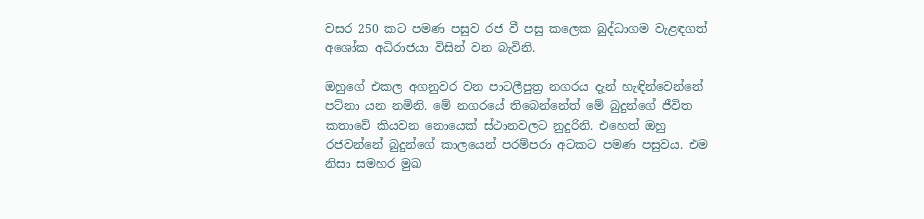වසර 250 කට පමණ පසුව රජ වී පසු කලෙක බුද්ධාගම වැළඳගත් අශෝක අධිරාජයා විසින් වන බැවිනි.

ඔහුගේ එකල අගනුවර වන පාටලීපුත්‍ර නගරය දැන් හැඳින්වෙන්නේ පට්නා යන නමිනි. මේ නගරයේ තිබෙන්නේත් මේ බුදුන්ගේ ජීවිත කතාවේ කියවන නොයෙක් ස්ථානවලට නුදුරිනි. එහෙත් ඔහු රජවන්නේ බුදුන්ගේ කාලයෙන් පරම්පරා අටකට පමණ පසුවය. එම නිසා සමහර මුඛ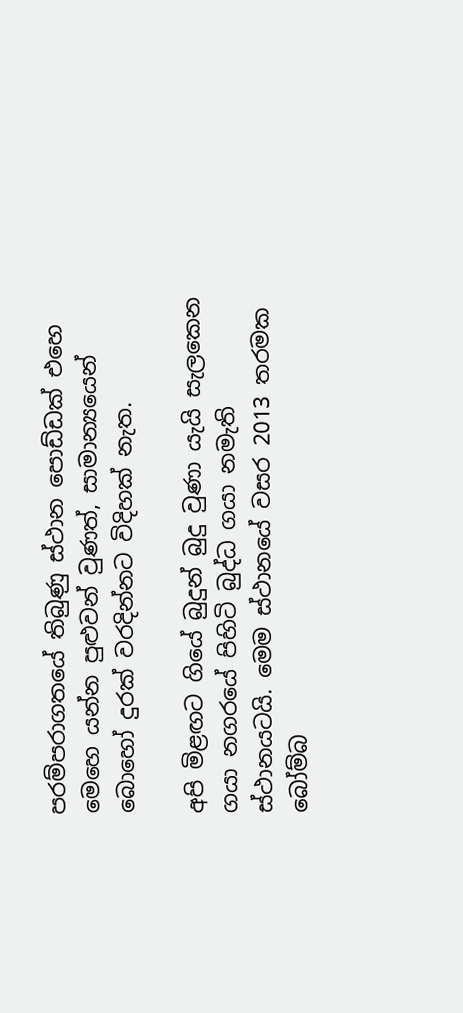පරම්පරාගතයේ තිබුණු ස්ථාන පොඩ්ඩක් එහෙ මෙහෙ යන්න පුළුවන් වුණත්, සාමාන්‍යයෙන් බොහෝ දුරක් වරදින්නට විදිහක් නැත.

අපි මිළඟට ගියේ බුදුන් බුදු වුණා යැයි සැලකෙන ගයා නගරයේ පිහිටි බුද්ධ ගයා නමැති ස්ථානයටයි. මෙම ස්ථානයේ වසර 2013 තරමක බෝම්බ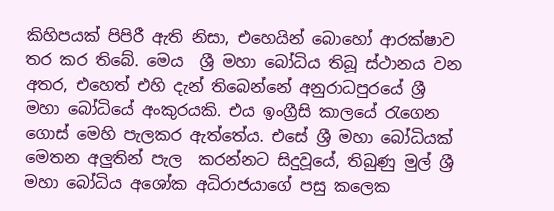කිහිපයක් පිපිරී ඇති නිසා, එහෙයින් බොහෝ ආරක්ෂාව තර කර තිබේ. මෙය  ශ්‍රී මහා බෝධිය තිබූ ස්ථානය වන අතර, එහෙත් එහි දැන් තිබෙන්නේ අනුරාධපුරයේ ශ්‍රී මහා බෝධියේ අංකුරයකි. එය ඉංග්‍රීසි කාලයේ රැගෙන ගොස් මෙහි පැලකර ඇත්තේය. එසේ ශ්‍රී මහා බෝධියක් මෙතන අලුතින් පැල  කරන්නට සිදුවූයේ, තිබුණු මුල් ශ්‍රී මහා බෝධිය අශෝක අධිරාජයාගේ පසු කලෙක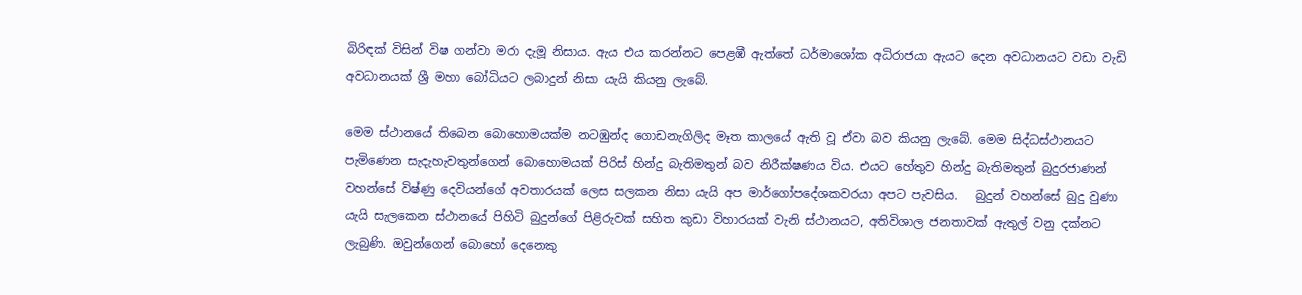බිරිඳක් විසින් විෂ ගන්වා මරා දැමූ නිසාය. ඇය එය කරන්නට පෙළඹී ඇත්තේ ධර්මාශෝක අධිරාජයා ඇයට දෙන අවධානයට වඩා වැඩි අවධානයක් ශ්‍රී මහා බෝධියට ලබාදුන් නිසා යැයි කියනු ලැබේ.

මෙම ස්ථානයේ තිබෙන බොහොමයක්ම නටඹුන්ද ගොඩනැගිලිද මෑත කාලයේ ඇති වූ ඒවා බව කියනු ලැබේ. මෙම සිද්ධස්ථානයට පැමිණෙන සැදැහැවතුන්ගෙන් බොහොමයක් පිරිස් හින්දු බැතිමතුන් බව නිරීක්ෂණය විය. එයට හේතුව හින්දු බැතිමතුන් බුදුරජාණන් වහන්සේ විෂ්ණු දෙවියන්ගේ අවතාරයක් ලෙස සලකන නිසා යැයි අප මාර්ගෝපදේශකවරයා අපට පැවසිය.   බුදුන් වහන්සේ බුදු වුණා යැයි සැලකෙන ස්ථානයේ පිහිටි බුදුන්ගේ පිළිරුවක් සහිත කුඩා විහාරයක් වැනි ස්ථානයට, අතිවිශාල ජනතාවක් ඇතුල් වනු දක්නට ලැබුණි. ඔවුන්ගෙන් බොහෝ දෙනෙකු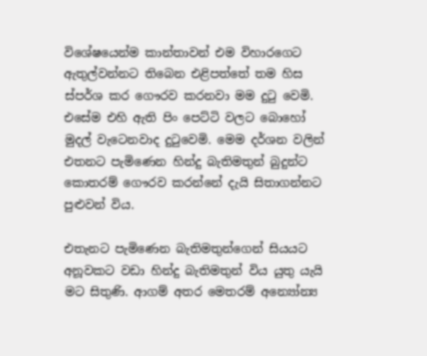විශේෂයෙන්ම කාන්තාවන් එම විහාරගෙට ඇතුල්වන්නට තිබෙන එළිපත්තේ තම හිස ස්පර්ශ කර ගෞරව කරනවා මම දුටු වෙමි. එසේම එහි ඇති පිං පෙට්ටි වලට බොහෝ මුදල් වැටෙනවාද දුටුවෙමි. මෙම දර්ශන වලින් එතනට පැමිණෙන හින්දු බැතිමතුන් බුදුන්ට කොතරම් ගෞරව කරන්නේ දැයි සිතාගන්නට පුළුවන් විය.

එතැනට පැමිණෙන බැතිමතුන්ගෙන් සියයට අනූවකට වඩා හින්දු බැතිමතුන් විය යුතු යැයි මට සිතුණි. ආගම් අතර මෙතරම් අන්‍යෝන්‍ය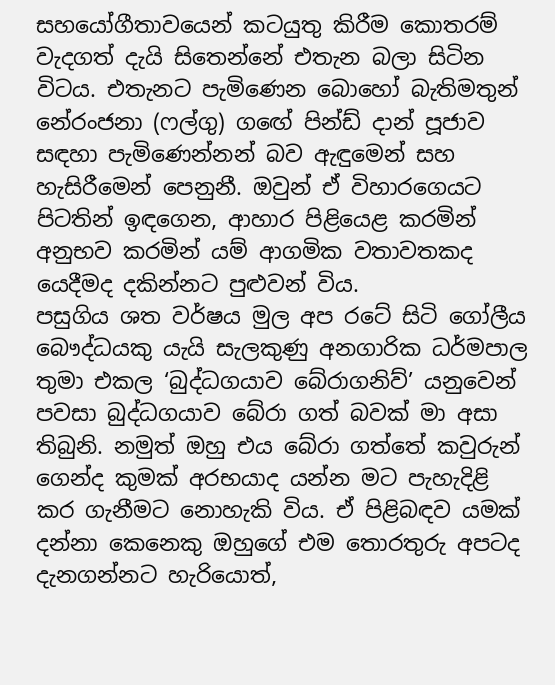සහයෝගීතාවයෙන් කටයුතු කිරීම කොතරම් වැදගත් දැයි සිතෙන්නේ එතැන බලා සිටින විටය. එතැනට පැමිණෙන බොහෝ බැතිමතුන් නේරංජනා (ෆල්ගු) ගඟේ පින්ඩ් දාන් පූජාව සඳහා පැමිණෙන්නන් බව ඇඳුමෙන් සහ හැසිරීමෙන් පෙනුනී. ඔවුන් ඒ විහාරගෙයට පිටතින් ඉඳගෙන, ආහාර පිළියෙළ කරමින් අනුභව කරමින් යම් ආගමික වතාවතකද යෙදීමද දකින්නට පුළුවන් විය.
පසුගිය ශත වර්ෂය මුල අප රටේ සිටි ගෝලීය බෞද්ධයකු යැයි සැලකුණු අනගාරික ධර්මපාල තුමා එකල ‘බුද්ධගයාව බේරාගනිව්’ යනුවෙන් පවසා බුද්ධගයාව බේරා ගත් බවක් මා අසා තිබුනි. නමුත් ඔහු එය බේරා ගත්තේ කවුරුන් ගෙන්ද කුමක් අරභයාද යන්න මට පැහැදිළි කර ගැනීමට නොහැකි විය. ඒ පිළිබඳව යමක් දන්නා කෙනෙකු ඔහුගේ එම තොරතුරු අපටද දැනගන්නට හැරියොත්,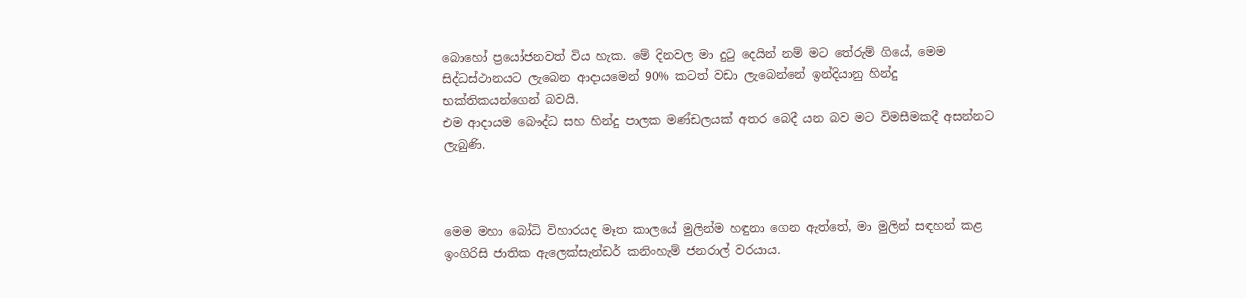බොහෝ ප්‍රයෝජනවත් විය හැක. මේ දිනවල මා දුටු දෙයින් නම් මට තේරුම් ගියේ, මෙම සිද්ධස්ථානයට ලැබෙන ආදායමෙන් 90% කටත් වඩා ලැබෙන්නේ ඉන්දියානු හින්දු භක්තිකයන්ගෙන් බවයි.
එම ආදායම බෞද්ධ සහ හින්දු පාලක මණ්ඩලයක් අතර බෙදී යන බව මට විමසීමකදී අසන්නට ලැබුණි.



මෙම මහා බෝධි විහාරයද මෑත කාලයේ මුලින්ම හඳුනා ගෙන ඇත්තේ, මා මුලින් සඳහන් කළ ඉංගිරිසි ජාතික ඇලෙක්සැන්ඩර් කනිංහැම් ජනරාල් වරයාය.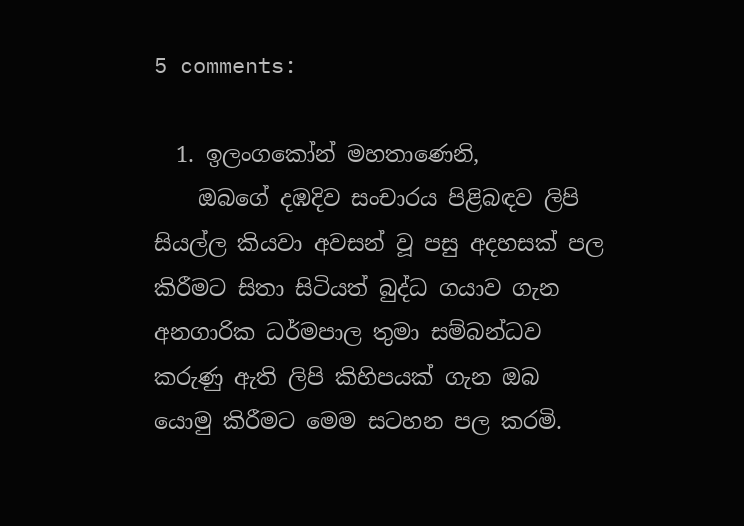5 comments:

  1. ඉලංගකෝන් මහතාණෙනි,
    ඔබගේ දඹදිව සංචාරය පිළිබඳව ලිපි සියල්ල කියවා අවසන් වූ පසු අදහසක් පල කිරීමට සිතා සිටියත් බුද්ධ ගයාව ගැන අනගාරික ධර්මපාල තුමා සම්බන්ධව කරුණු ඇති ලිපි කිහිපයක් ගැන ඔබ යොමු කිරීමට මෙම සටහන පල කරමි.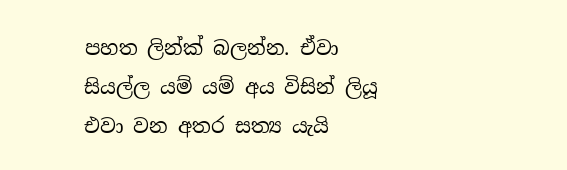පහත ලින්ක් බලන්න. ඒවා සියල්ල යම් යම් අය විසින් ලියූ එවා වන අතර සත්‍ය යැයි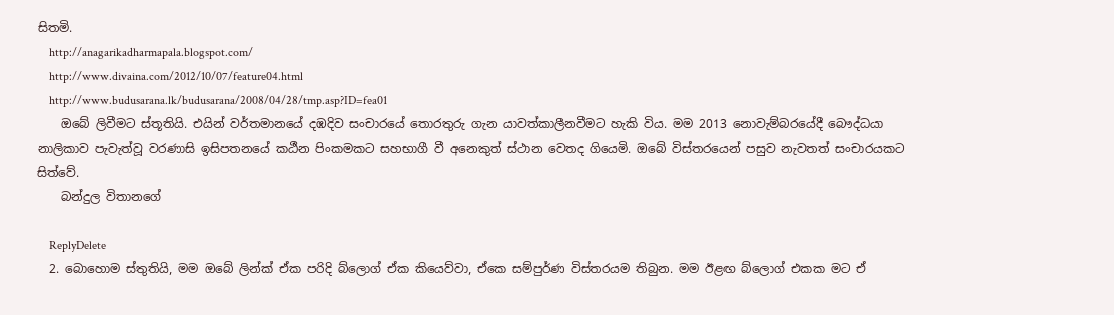සිතමි.
    http://anagarikadharmapala.blogspot.com/
    http://www.divaina.com/2012/10/07/feature04.html
    http://www.budusarana.lk/budusarana/2008/04/28/tmp.asp?ID=fea01
    ඔබේ ලිවීමට ස්තූතියි. එයින් වර්තමානයේ දඹදිව සංචාරයේ තොරතුරු ගැන යාවත්කාලීනවීමට හැකි විය. මම 2013 නොවැම්බරයේදී බෞද්ධයා නාලිකාව පැවැත්වූ වරණාසි ඉසිපතනයේ කඨීන පිංකමකට සහභාගී වී අනෙකුත් ස්ථාන වෙතද ගියෙමි. ඔබේ විස්තරයෙන් පසුව නැවතත් සංචාරයකට සිත්වේ.
    බන්දුල විතානගේ

    ReplyDelete
  2. බොහොම ස්තුතියි, මම ඔබේ ලින්ක් ඒක පරිදි බ්ලොග් ඒක කියෙව්වා, ඒකෙ සම්පුර්ණ විස්තරයම තිබුන. මම ඊළඟ බ්ලොග් එකක මට ඒ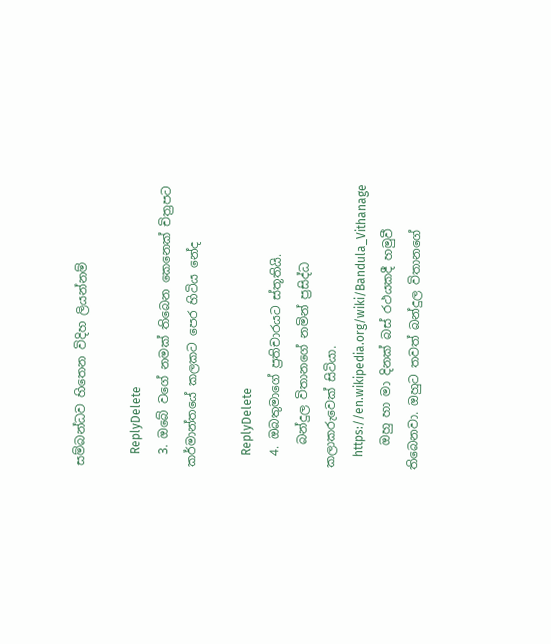සම්බන්ධව හිතෙන විදිහ ලියන්නම්

    ReplyDelete
  3. ඔබේ වගේ නමක් තිබෙන කෙනෙක් චිත්‍රපට කර්මාන්තයේ කලකට පෙර හිටිය නේද

    ReplyDelete
  4. ඔබතුමාගේ ප්‍රතිචාරයට ස්තූතියි.
    බන්දුල විතානගේ නමින් ප්‍රසිද්ධ කලාකරුවෙක් සිටියා.
    https://en.wikipedia.org/wiki/Bandula_Vithanage
    ඔහු හා මා දිනක් බස් රථයකදී හමුවී තිබෙනවා. ඔහුට තවත් බන්දුල විතානගේ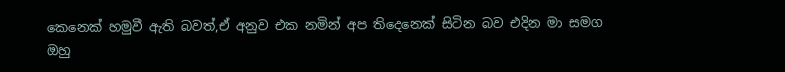කෙනෙක් හමුවී ඇති බවත්,ඒ අනුව එක නමින් අප තිදෙනෙක් සිටින බව එදින මා සමග ඔහු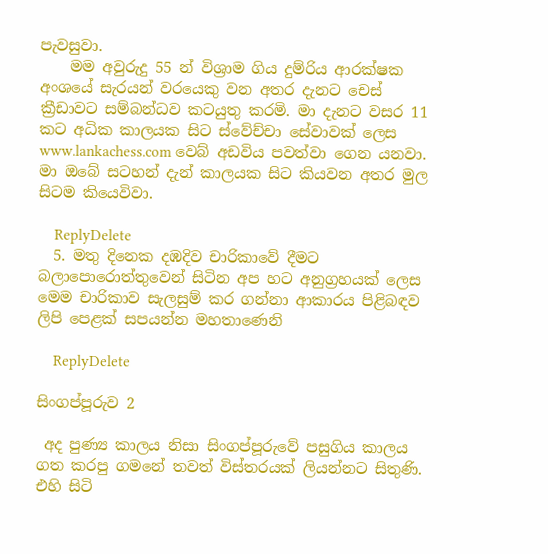පැවසුවා.
    මම අවුරුදු 55 න් විශ්‍රාම ගිය දුම්රිය ආරක්ෂක අංශයේ සැරයන් වරයෙකු වන අතර දැනට චෙස් ක්‍රීඩාවට සම්බන්ධව කටයුතු කරමි. මා දැනට වසර 11 කට අධික කාලයක සිට ස්වේච්චා සේවාවක් ලෙස www.lankachess.com වෙබ් අඩවිය පවත්වා ගෙන යනවා. මා ඔබේ සටහන් දැන් කාලයක සිට කියවන අතර මුල සිටම කියෙවිවා.

    ReplyDelete
  5. මතු දිනෙක දඹදිව චාරිකාවේ දීමට බලාපොරොත්තුවෙන් සිටින අප හට අනුග්‍රහයක් ලෙස මෙම චාරිකාව සැලසුම් කර ගන්නා ආකාරය පිළිබඳව ලිපි පෙළක් සපයන්න මහතාණෙනි

    ReplyDelete

සිංගප්පූරුව 2

 අද පුණ්‍ය කාලය නිසා සිංගප්පූරුවේ පසුගිය කාලය ගත කරපු ගමනේ තවත් විස්තරයක් ලියන්නට සිතුණි.  එහි සිටි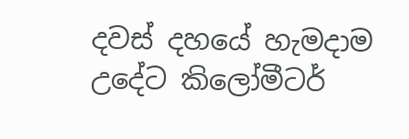දවස් දහයේ හැමදාම උදේට කිලෝමීටර්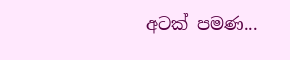අටක් පමණ...